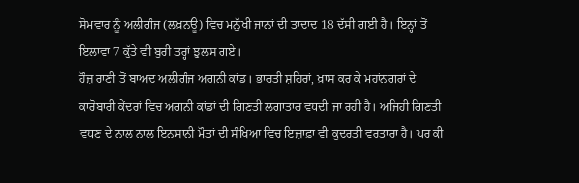ਸੋਮਵਾਰ ਨੂੰ ਅਲੀਗੰਜ (ਲਖ਼ਨਊ) ਵਿਚ ਮਨੁੱਖੀ ਜਾਨਾਂ ਦੀ ਤਾਦਾਦ 18 ਦੱਸੀ ਗਈ ਹੈ। ਇਨ੍ਹਾਂ ਤੋਂ ਇਲਾਵਾ 7 ਕੁੱਤੇ ਵੀ ਬੁਰੀ ਤਰ੍ਹਾਂ ਝੁਲਸ ਗਏ।
ਹੌਜ਼ ਰਾਣੀ ਤੋਂ ਬਾਅਦ ਅਲੀਗੰਜ ਅਗਨੀ ਕਾਂਡ। ਭਾਰਤੀ ਸ਼ਹਿਰਾਂ, ਖ਼ਾਸ ਕਰ ਕੇ ਮਹਾਂਨਗਰਾਂ ਦੇ ਕਾਰੋਬਾਰੀ ਕੇਂਦਰਾਂ ਵਿਚ ਅਗਨੀ ਕਾਂਡਾਂ ਦੀ ਗਿਣਤੀ ਲਗਾਤਾਰ ਵਧਦੀ ਜਾ ਰਹੀ ਹੈ। ਅਜਿਹੀ ਗਿਣਤੀ ਵਧਣ ਦੇ ਨਾਲ ਨਾਲ ਇਨਸਾਨੀ ਮੌਤਾਂ ਦੀ ਸੰਖਿਆ ਵਿਚ ਇਜ਼ਾਫ਼ਾ ਵੀ ਕੁਦਰਤੀ ਵਰਤਾਰਾ ਹੈ। ਪਰ ਕੀ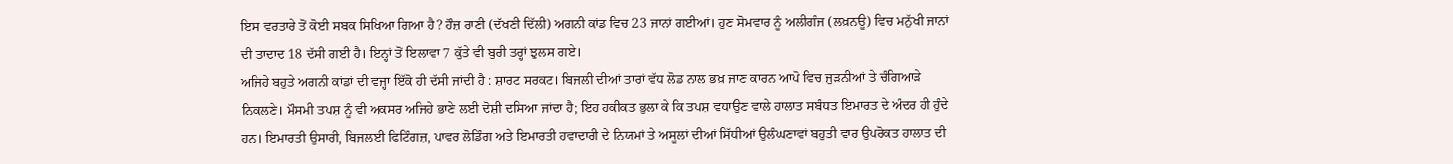ਇਸ ਵਰਤਾਰੇ ਤੋਂ ਕੋਈ ਸਬਕ ਸਿਖਿਆ ਗਿਆ ਹੈ? ਹੌਜ਼ ਰਾਣੀ (ਦੱਖਣੀ ਦਿੱਲੀ) ਅਗਨੀ ਕਾਂਡ ਵਿਚ 23 ਜਾਨਾਂ ਗਈਆਂ। ਹੁਣ ਸੋਮਵਾਰ ਨੂੰ ਅਲੀਗੰਜ (ਲਖ਼ਨਊ) ਵਿਚ ਮਨੁੱਖੀ ਜਾਨਾਂ ਦੀ ਤਾਦਾਦ 18 ਦੱਸੀ ਗਈ ਹੈ। ਇਨ੍ਹਾਂ ਤੋਂ ਇਲਾਵਾ 7 ਕੁੱਤੇ ਵੀ ਬੁਰੀ ਤਰ੍ਹਾਂ ਝੁਲਸ ਗਏ।
ਅਜਿਹੇ ਬਹੁਤੇ ਅਗਨੀ ਕਾਂਡਾਂ ਦੀ ਵਜ੍ਹਾ ਇੱਕੋ ਹੀ ਦੱਸੀ ਜਾਂਦੀ ਹੈ : ਸ਼ਾਰਟ ਸਰਕਟ। ਬਿਜਲੀ ਦੀਆਂ ਤਾਰਾਂ ਵੱਧ ਲੋਡ ਨਾਲ ਭਖ਼ ਜਾਣ ਕਾਰਨ ਆਪੋ ਵਿਚ ਜੁੜਨੀਆਂ ਤੇ ਚੰਗਿਆੜੇ ਨਿਕਲਣੇ। ਮੌਸਮੀ ਤਪਸ਼ ਨੂੰ ਵੀ ਅਕਸਰ ਅਜਿਹੇ ਭਾਣੇ ਲਈ ਦੋਸ਼ੀ ਦਸਿਆ ਜਾਂਦਾ ਹੈ; ਇਹ ਹਕੀਕਤ ਭੁਲਾ ਕੇ ਕਿ ਤਪਸ਼ ਵਧਾਉਣ ਵਾਲੇ ਹਾਲਾਤ ਸਬੰਧਤ ਇਮਾਰਤ ਦੇ ਅੰਦਰ ਹੀ ਹੁੰਦੇ ਹਨ। ਇਮਾਰਤੀ ਉਸਾਰੀ, ਬਿਜਲਈ ਫਿਟਿੰਗਜ਼, ਪਾਵਰ ਲੋਡਿੰਗ ਅਤੇ ਇਮਾਰਤੀ ਹਵਾਦਾਰੀ ਦੇ ਨਿਯਮਾਂ ਤੇ ਅਸੂਲਾਂ ਦੀਆਂ ਸਿੱਧੀਆਂ ਉਲੰਘਣਾਵਾਂ ਬਹੁਤੀ ਵਾਰ ਉਪਰੋਕਤ ਹਾਲਾਤ ਦੀ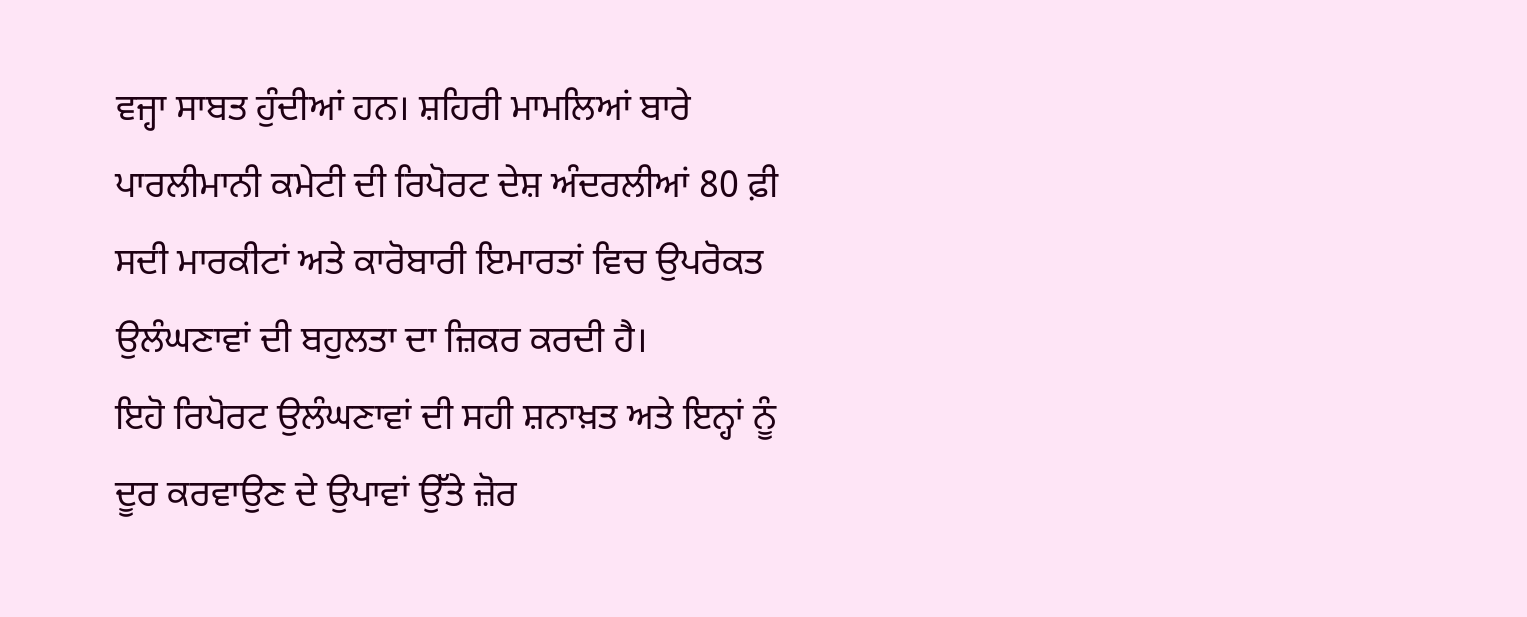ਵਜ੍ਹਾ ਸਾਬਤ ਹੁੰਦੀਆਂ ਹਨ। ਸ਼ਹਿਰੀ ਮਾਮਲਿਆਂ ਬਾਰੇ ਪਾਰਲੀਮਾਨੀ ਕਮੇਟੀ ਦੀ ਰਿਪੋਰਟ ਦੇਸ਼ ਅੰਦਰਲੀਆਂ 80 ਫ਼ੀ ਸਦੀ ਮਾਰਕੀਟਾਂ ਅਤੇ ਕਾਰੋਬਾਰੀ ਇਮਾਰਤਾਂ ਵਿਚ ਉਪਰੋਕਤ ਉਲੰਘਣਾਵਾਂ ਦੀ ਬਹੁਲਤਾ ਦਾ ਜ਼ਿਕਰ ਕਰਦੀ ਹੈ।
ਇਹੋ ਰਿਪੋਰਟ ਉਲੰਘਣਾਵਾਂ ਦੀ ਸਹੀ ਸ਼ਨਾਖ਼ਤ ਅਤੇ ਇਨ੍ਹਾਂ ਨੂੰ ਦੂਰ ਕਰਵਾਉਣ ਦੇ ਉਪਾਵਾਂ ਉੱਤੇ ਜ਼ੋਰ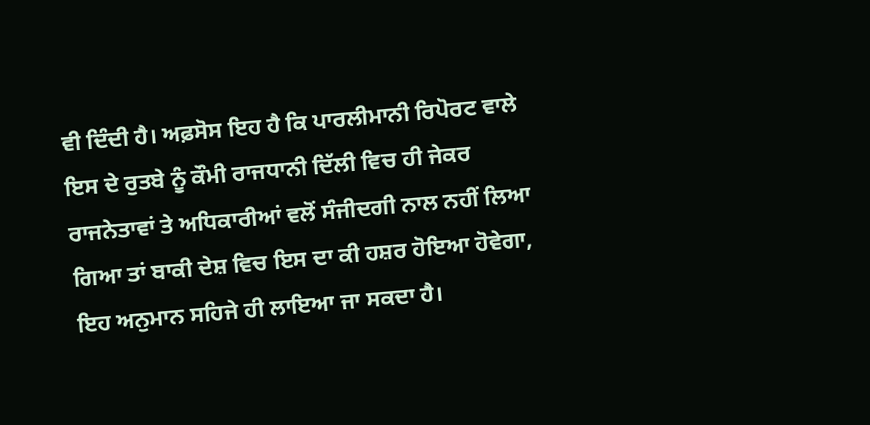ਵੀ ਦਿੰਦੀ ਹੈ। ਅਫ਼ਸੋਸ ਇਹ ਹੈ ਕਿ ਪਾਰਲੀਮਾਨੀ ਰਿਪੋਰਟ ਵਾਲੇ ਇਸ ਦੇ ਰੁਤਬੇ ਨੂੰ ਕੌਮੀ ਰਾਜਧਾਨੀ ਦਿੱਲੀ ਵਿਚ ਹੀ ਜੇਕਰ ਰਾਜਨੇਤਾਵਾਂ ਤੇ ਅਧਿਕਾਰੀਆਂ ਵਲੋਂ ਸੰਜੀਦਗੀ ਨਾਲ ਨਹੀਂ ਲਿਆ ਗਿਆ ਤਾਂ ਬਾਕੀ ਦੇਸ਼ ਵਿਚ ਇਸ ਦਾ ਕੀ ਹਸ਼ਰ ਹੋਇਆ ਹੋਵੇਗਾ, ਇਹ ਅਨੁਮਾਨ ਸਹਿਜੇ ਹੀ ਲਾਇਆ ਜਾ ਸਕਦਾ ਹੈ।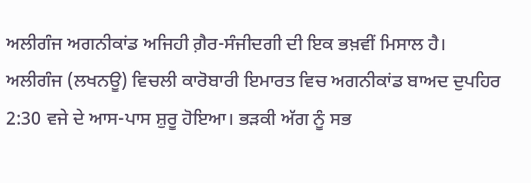ਅਲੀਗੰਜ ਅਗਨੀਕਾਂਡ ਅਜਿਹੀ ਗ਼ੈਰ-ਸੰਜੀਦਗੀ ਦੀ ਇਕ ਭਖ਼ਵੀਂ ਮਿਸਾਲ ਹੈ। ਅਲੀਗੰਜ (ਲਖਨਊ) ਵਿਚਲੀ ਕਾਰੋਬਾਰੀ ਇਮਾਰਤ ਵਿਚ ਅਗਨੀਕਾਂਡ ਬਾਅਦ ਦੁਪਹਿਰ 2:30 ਵਜੇ ਦੇ ਆਸ-ਪਾਸ ਸ਼ੁਰੂ ਹੋਇਆ। ਭੜਕੀ ਅੱਗ ਨੂੰ ਸਭ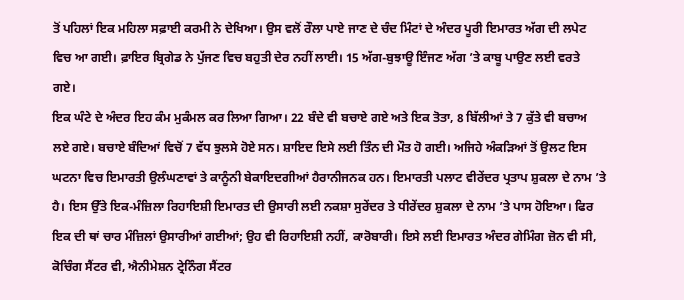ਤੋਂ ਪਹਿਲਾਂ ਇਕ ਮਹਿਲਾ ਸਫ਼ਾਈ ਕਰਮੀ ਨੇ ਦੇਖਿਆ। ਉਸ ਵਲੋਂ ਰੌਲਾ ਪਾਏ ਜਾਣ ਦੇ ਚੰਦ ਮਿੰਟਾਂ ਦੇ ਅੰਦਰ ਪੂਰੀ ਇਮਾਰਤ ਅੱਗ ਦੀ ਲਪੇਟ ਵਿਚ ਆ ਗਈ। ਫ਼ਾਇਰ ਬ੍ਰਿਗੇਡ ਨੇ ਪੁੱਜਣ ਵਿਚ ਬਹੁਤੀ ਦੇਰ ਨਹੀਂ ਲਾਈ। 15 ਅੱਗ-ਬੁਝਾਊ ਇੰਜਣ ਅੱਗ ’ਤੇ ਕਾਬੂ ਪਾਉਣ ਲਈ ਵਰਤੇ ਗਏ।
ਇਕ ਘੰਟੇ ਦੇ ਅੰਦਰ ਇਹ ਕੰਮ ਮੁਕੰਮਲ ਕਰ ਲਿਆ ਗਿਆ। 22 ਬੰਦੇ ਵੀ ਬਚਾਏ ਗਏ ਅਤੇ ਇਕ ਤੋਤਾ, 8 ਬਿੱਲੀਆਂ ਤੇ 7 ਕੁੱਤੇ ਵੀ ਬਚਾਅ ਲਏ ਗਏ। ਬਚਾਏ ਬੰਦਿਆਂ ਵਿਚੋਂ 7 ਵੱਧ ਝੁਲਸੇ ਹੋਏ ਸਨ। ਸ਼ਾਇਦ ਇਸੇ ਲਈ ਤਿੰਨ ਦੀ ਮੌਤ ਹੋ ਗਈ। ਅਜਿਹੇ ਅੰਕੜਿਆਂ ਤੋਂ ਉਲਟ ਇਸ ਘਟਨਾ ਵਿਚ ਇਮਾਰਤੀ ਉਲੰਘਣਾਵਾਂ ਤੇ ਕਾਨੂੰਨੀ ਬੇਕਾਇਦਗੀਆਂ ਹੈਰਾਨੀਜਨਕ ਹਨ। ਇਮਾਰਤੀ ਪਲਾਟ ਵੀਰੇਂਦਰ ਪ੍ਰਤਾਪ ਸ਼ੁਕਲਾ ਦੇ ਨਾਮ ’ਤੇ ਹੈ। ਇਸ ਉੱਤੇ ਇਕ-ਮੰਜ਼ਿਲਾ ਰਿਹਾਇਸ਼ੀ ਇਮਾਰਤ ਦੀ ਉਸਾਰੀ ਲਈ ਨਕਸ਼ਾ ਸੁਰੇਂਦਰ ਤੇ ਧੀਰੇਂਦਰ ਸ਼ੁਕਲਾ ਦੇ ਨਾਮ ’ਤੇ ਪਾਸ ਹੋਇਆ। ਫਿਰ ਇਕ ਦੀ ਥਾਂ ਚਾਰ ਮੰਜ਼ਿਲਾਂ ਉਸਾਰੀਆਂ ਗਈਆਂ; ਉਹ ਵੀ ਰਿਹਾਇਸ਼ੀ ਨਹੀਂ, ਕਾਰੋਬਾਰੀ। ਇਸੇ ਲਈ ਇਮਾਰਤ ਅੰਦਰ ਗੇਮਿੰਗ ਜ਼ੋਨ ਵੀ ਸੀ, ਕੋਚਿੰਗ ਸੈਂਟਰ ਵੀ, ਐਨੀਮੇਸ਼ਨ ਟ੍ਰੇਨਿੰਗ ਸੈਂਟਰ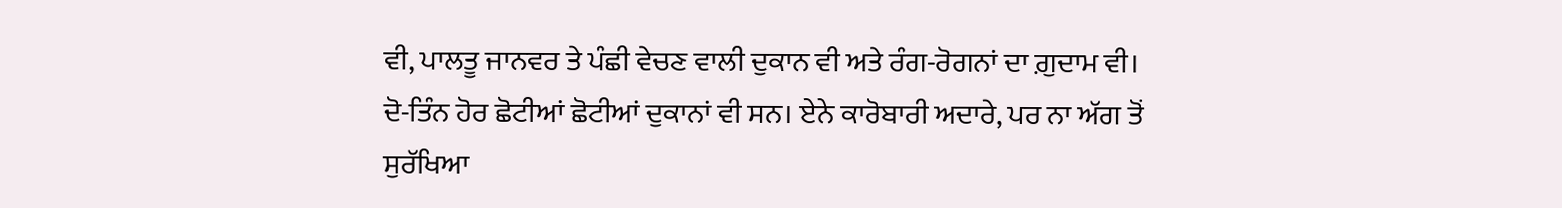ਵੀ, ਪਾਲਤੂ ਜਾਨਵਰ ਤੇ ਪੰਛੀ ਵੇਚਣ ਵਾਲੀ ਦੁਕਾਨ ਵੀ ਅਤੇ ਰੰਗ-ਰੋਗਨਾਂ ਦਾ ਗ਼ੁਦਾਮ ਵੀ।
ਦੋ-ਤਿੰਨ ਹੋਰ ਛੋਟੀਆਂ ਛੋਟੀਆਂ ਦੁਕਾਨਾਂ ਵੀ ਸਨ। ਏਨੇ ਕਾਰੋਬਾਰੀ ਅਦਾਰੇ, ਪਰ ਨਾ ਅੱਗ ਤੋਂ ਸੁਰੱਖਿਆ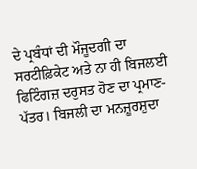ਦੇ ਪ੍ਰਬੰਧਾਂ ਦੀ ਮੌਜੂਦਗੀ ਦਾ ਸਰਟੀਫ਼ਿਕੇਟ ਅਤੇ ਨਾ ਹੀ ਬਿਜਲਈ ਫਿਟਿੰਗਜ਼ ਦਰੁਸਤ ਹੋਣ ਦਾ ਪ੍ਰਮਾਣ-ਪੱਤਰ। ਬਿਜਲੀ ਦਾ ਮਨਜ਼ੂਰਸ਼ੁਦਾ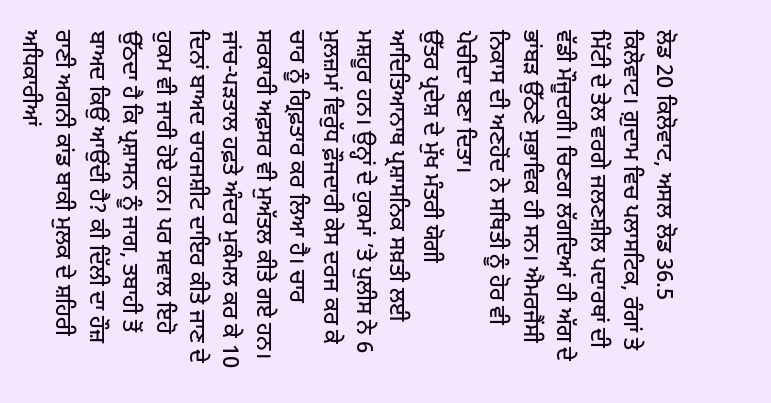ਲੋਡ 20 ਕਿਲੋਵਾਟ, ਅਸਲ ਲੋਡ 36.5 ਕਿਲੋਵਾਟ। ਗ਼ੁਦਾਮ ਵਿਚ ਪਲਾਸਟਿਕ, ਰੰਗਾਂ ਤੇ ਮਿੱਟੀ ਦੇ ਤੇਲ ਵਰਗੇ ਜਲਣਸ਼ੀਲ ਪਦਾਰਥਾਂ ਦੀ ਵੱਡੀ ਮੌਜੂਦਗੀ। ਚਿਣਗ ਲੱਗਦਿਆਂ ਹੀ ਅੱਗ ਦੇ ਭਾਂਬੜ ਉੱਠਣੇ ਸੁਭਾਵਿਕ ਹੀ ਸਨ। ਐਮਰਜੈਂਸੀ ਨਿਕਾਸ ਦੀ ਅਣਹੋਂਦ ਨੇ ਸਥਿਤੀ ਨੂੰ ਹੋਰ ਵੀ ਪੇਚੀਦਾ ਬਣਾ ਦਿਤਾ।
ਉੱਤਰ ਪ੍ਰਦੇਸ਼ ਦੇ ਮੁੱਖ ਮੰਤਰੀ ਯੋਗੀ ਆਦਿਤਿਆਨਾਥ ਪ੍ਰਸ਼ਾਸਨਿਕ ਸਖ਼ਤੀ ਲਈ ਮਸ਼ਹੂਰ ਹਨ। ਉਨ੍ਹਾਂ ਦੇ ਹੁਕਮਾਂ ’ਤੇ ਪੁਲੀਸ ਨੇ 6 ਮੁਲਜ਼ਮਾਂ ਵਿਰੁੱਧ ਫ਼ੌਜਦਾਰੀ ਕੇਸ ਦਰਜ ਕਰ ਕੇ ਚਾਰ ਨੂੰ ਗ੍ਰਿਫ਼ਤਾਰ ਕਰ ਲਿਆ ਹੈ। ਚਾਰ ਸਰਕਾਰੀ ਅਫ਼ਸਰ ਵੀ ਮੁਅੱਤਲ ਕੀਤੇ ਗਏ ਹਨ। ਜਾਂਚ-ਪੜਤਾਲ ਹਫ਼ਤੇ ਅੰਦਰ ਮੁਕੰਮਲ ਕਰ ਕੇ 10 ਦਿਨਾਂ ਬਾਅਦ ਚਾਰਜਸ਼ੀਟ ਦਾਇਰ ਕੀਤੇ ਜਾਣ ਦੇ ਹੁਕਮ ਵੀ ਜਾਰੀ ਹੋਏ ਹਨ। ਪਰ ਸਵਾਲ ਇਹੋ ਉੱਠਦਾ ਹੈ ਕਿ ਪ੍ਰਸ਼ਾਸਨ ਨੂੰ ਜਾਗ, ਤਬਾਹੀ ਤੋਂ ਬਾਅਦ ਕਿਉਂ ਆਉਂਦੀ ਹੈ? ਕੀ ਦਿੱਲੀ ਦਾ ਹੌਜ਼ ਰਾਣੀ ਅਗਨੀ ਕਾਂਡ ਬਾਕੀ ਮੁਲਕ ਦੇ ਸ਼ਹਿਰੀ ਅਧਿਕਾਰੀਆਂ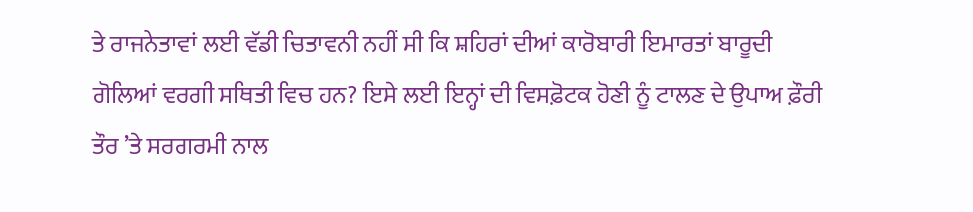ਤੇ ਰਾਜਨੇਤਾਵਾਂ ਲਈ ਵੱਡੀ ਚਿਤਾਵਨੀ ਨਹੀਂ ਸੀ ਕਿ ਸ਼ਹਿਰਾਂ ਦੀਆਂ ਕਾਰੋਬਾਰੀ ਇਮਾਰਤਾਂ ਬਾਰੂਦੀ ਗੋਲਿਆਂ ਵਰਗੀ ਸਥਿਤੀ ਵਿਚ ਹਨ? ਇਸੇ ਲਈ ਇਨ੍ਹਾਂ ਦੀ ਵਿਸਫ਼ੋਟਕ ਹੋਣੀ ਨੂੰ ਟਾਲਣ ਦੇ ਉਪਾਅ ਫ਼ੌਰੀ ਤੌਰ ’ਤੇ ਸਰਗਰਮੀ ਨਾਲ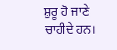ਸ਼ੁਰੂ ਹੋ ਜਾਣੇ ਚਾਹੀਦੇ ਹਨ।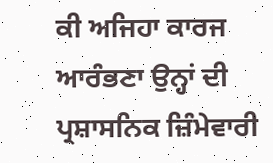ਕੀ ਅਜਿਹਾ ਕਾਰਜ ਆਰੰਭਣਾ ਉਨ੍ਹਾਂ ਦੀ ਪ੍ਰਸ਼ਾਸਨਿਕ ਜ਼ਿੰਮੇਵਾਰੀ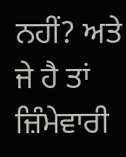ਨਹੀਂ? ਅਤੇ ਜੇ ਹੈ ਤਾਂ ਜ਼ਿੰਮੇਵਾਰੀ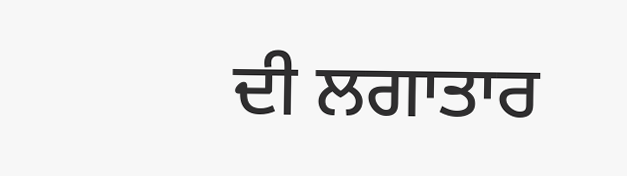ਦੀ ਲਗਾਤਾਰ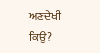ਅਣਦੇਖੀ ਕਿਉ?